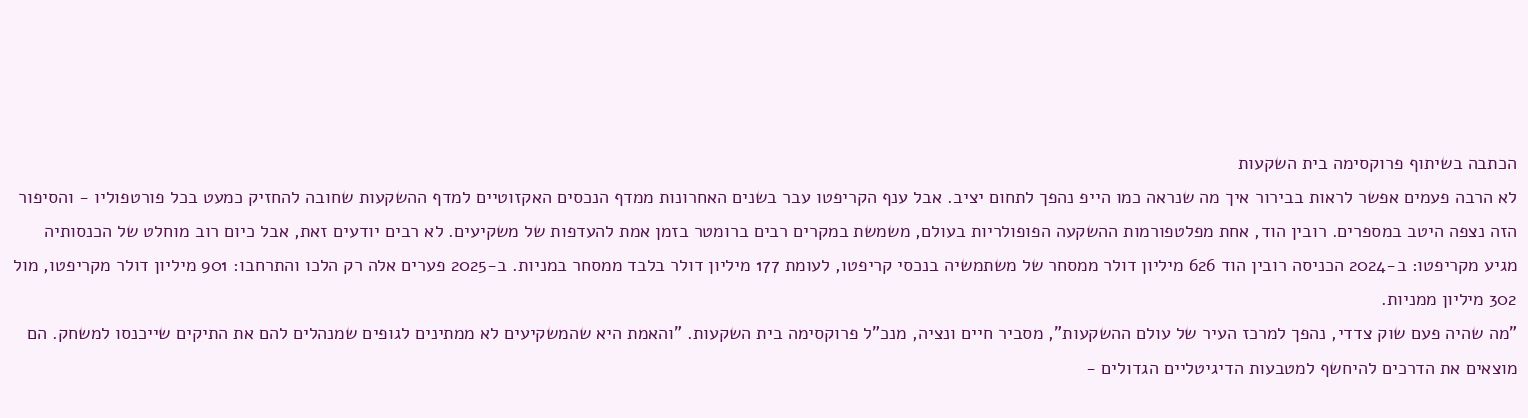הכתבה בשיתוף פרוקסימה בית השקעות
לא הרבה פעמים אפשר לראות בבירור איך מה שנראה כמו הייפ נהפך לתחום יציב. אבל ענף הקריפטו עבר בשנים האחרונות ממדף הנכסים האקזוטיים למדף ההשקעות שחובה להחזיק כמעט בכל פורטפוליו - והסיפור הזה נצפה היטב במספרים. רובין הוד, אחת מפלטפורמות ההשקעה הפופולריות בעולם, משמשת במקרים רבים ברומטר בזמן אמת להעדפות של משקיעים. לא רבים יודעים זאת, אבל כיום רוב מוחלט של הכנסותיה מגיע מקריפטו: ב-2024 הכניסה רובין הוד 626 מיליון דולר ממסחר של משתמשיה בנכסי קריפטו, לעומת 177 מיליון דולר בלבד ממסחר במניות. ב-2025 פערים אלה רק הלכו והתרחבו: 901 מיליון דולר מקריפטו, מול 302 מיליון ממניות.
"מה שהיה פעם שוק צדדי, נהפך למרכז העיר של עולם ההשקעות", מסביר חיים ונציה, מנכ"ל פרוקסימה בית השקעות. "והאמת היא שהמשקיעים לא ממתינים לגופים שמנהלים להם את התיקים שייכנסו למשחק. הם מוצאים את הדרכים להיחשף למטבעות הדיגיטליים הגדולים -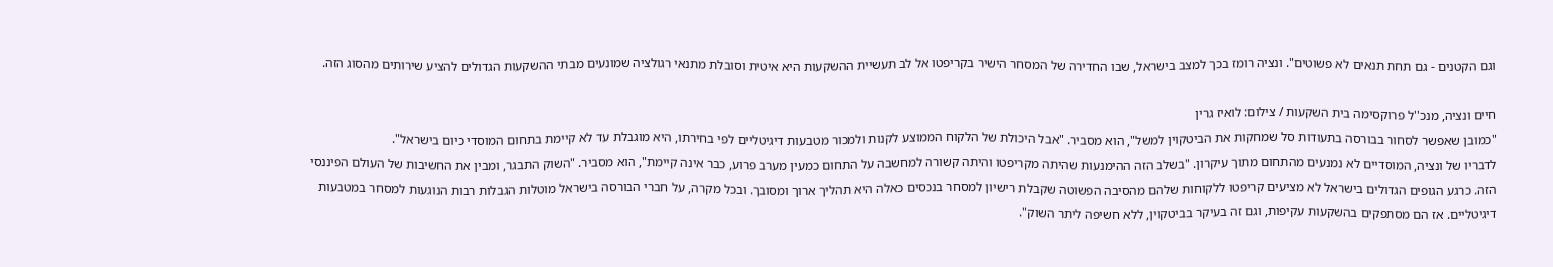וגם הקטנים - גם תחת תנאים לא פשוטים". ונציה רומז בכך למצב בישראל, שבו החדירה של המסחר הישיר בקריפטו אל לב תעשיית ההשקעות היא איטית וסובלת מתנאי רגולציה שמונעים מבתי ההשקעות הגדולים להציע שירותים מהסוג הזה.

חיים ונציה, מנכ''ל פרוקסימה בית השקעות / צילום: לואיז גרין
"כמובן שאפשר לסחור בבורסה בתעודות סל שמחקות את הביטקוין למשל", הוא מסביר. "אבל היכולת של הלקוח הממוצע לקנות ולמכור מטבעות דיגיטליים לפי בחירתו, היא מוגבלת עד לא קיימת בתחום המוסדי כיום בישראל".
לדבריו של ונציה, המוסדיים לא נמנעים מהתחום מתוך עיקרון. "בשלב הזה ההימנעות שהיתה מקריפטו והיתה קשורה למחשבה על התחום כמעין מערב פרוע, כבר אינה קיימת", הוא מסביר. "השוק התבגר, ומבין את החשיבות של העולם הפיננסי הזה. כרגע הגופים הגדולים בישראל לא מציעים קריפטו ללקוחות שלהם מהסיבה הפשוטה שקבלת רישיון למסחר בנכסים כאלה היא תהליך ארוך ומסובך. ובכל מקרה, על חברי הבורסה בישראל מוטלות הגבלות רבות הנוגעות למסחר במטבעות דיגיטליים. אז הם מסתפקים בהשקעות עקיפות, וגם זה בעיקר בביטקוין, ללא חשיפה ליתר השוק".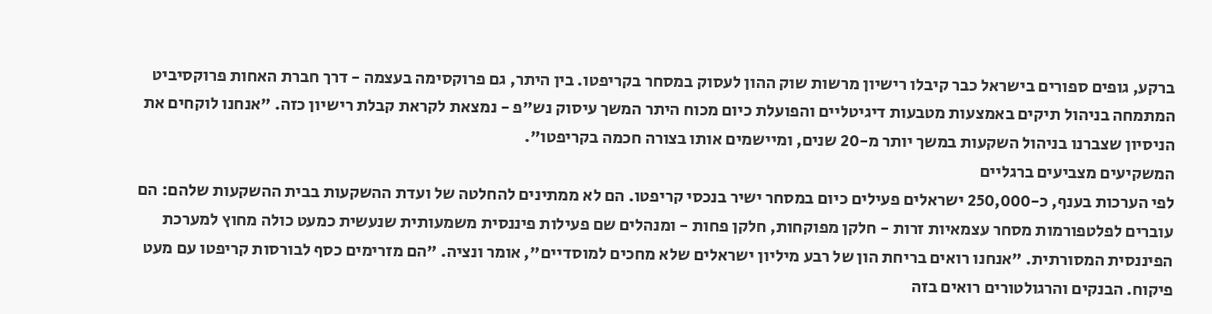ברקע, גופים ספורים בישראל כבר קיבלו רישיון מרשות שוק ההון לעסוק במסחר בקריפטו. בין היתר, גם פרוקסימה בעצמה - דרך חברת האחות פרוקסיביט המתמחה בניהול תיקים באמצעות מטבעות דיגיטליים והפועלת כיום מכוח היתר המשך עיסוק נש"פ - נמצאת לקראת קבלת רישיון כזה. "אנחנו לוקחים את הניסיון שצברנו בניהול השקעות במשך יותר מ-20 שנים, ומיישמים אותו בצורה חכמה בקריפטו".
המשקיעים מצביעים ברגליים
לפי הערכות בענף, כ-250,000 ישראלים פעילים כיום במסחר ישיר בנכסי קריפטו. הם לא ממתינים להחלטה של ועדת ההשקעות בבית ההשקעות שלהם: הם עוברים לפלטפורמות מסחר עצמאיות זרות - חלקן מפוקחות, חלקן פחות - ומנהלים שם פעילות פיננסית משמעותית שנעשית כמעט כולה מחוץ למערכת הפיננסית המסורתית. "אנחנו רואים בריחת הון של רבע מיליון ישראלים שלא מחכים למוסדיים", אומר ונציה. "הם מזרימים כסף לבורסות קריפטו עם מעט פיקוח. הבנקים והרגולטורים רואים בזה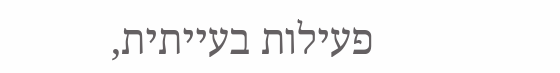פעילות בעייתית,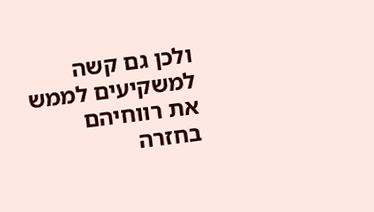ולכן גם קשה למשקיעים לממש את רווחיהם בחזרה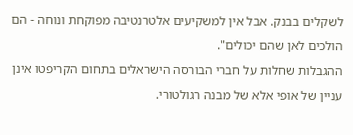לשקלים בבנק. אבל אין למשקיעים אלטרנטיבה מפוקחת ונוחה - הם הולכים לאן שהם יכולים".
ההגבלות שחלות על חברי הבורסה הישראלים בתחום הקריפטו אינן עניין של אופי אלא של מבנה רגולטורי.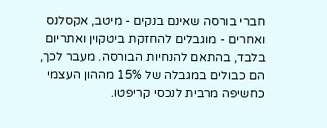חברי בורסה שאינם בנקים - מיטב, אקסלנס ואחרים - מוגבלים להחזקת ביטקוין ואתריום בלבד, בהתאם להנחיות הבורסה. מעבר לכך, הם כבולים במגבלה של 15% מההון העצמי כחשיפה מרבית לנכסי קריפטו.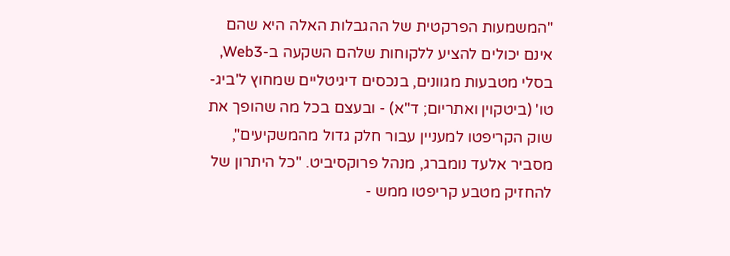"המשמעות הפרקטית של ההגבלות האלה היא שהם אינם יכולים להציע ללקוחות שלהם השקעה ב-Web3, בסלי מטבעות מגוונים, בנכסים דיגיטליים שמחוץ ל'ביג-טו' (ביטקוין ואתריום; ד"א) - ובעצם בכל מה שהופך את שוק הקריפטו למעניין עבור חלק גדול מהמשקיעים", מסביר אלעד נומברג, מנהל פרוקסיביט. "כל היתרון של להחזיק מטבע קריפטו ממש -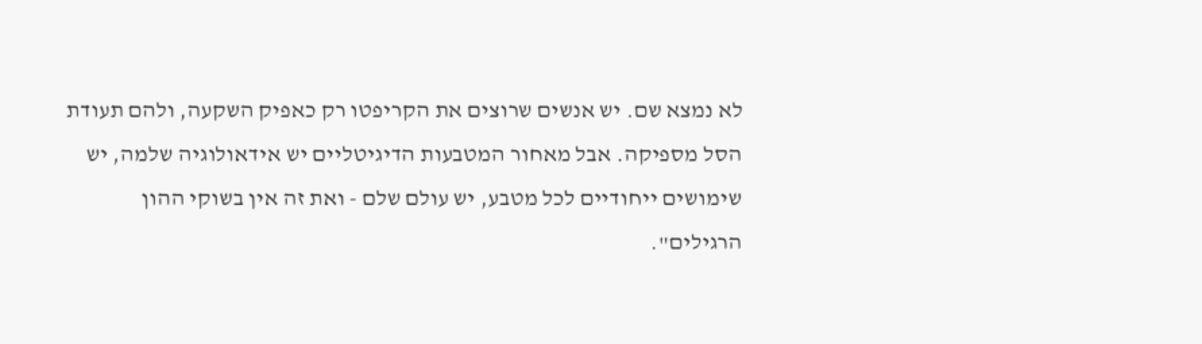לא נמצא שם. יש אנשים שרוצים את הקריפטו רק כאפיק השקעה, ולהם תעודת הסל מספיקה. אבל מאחור המטבעות הדיגיטליים יש אידאולוגיה שלמה, יש שימושים ייחודיים לכל מטבע, יש עולם שלם - ואת זה אין בשוקי ההון הרגילים".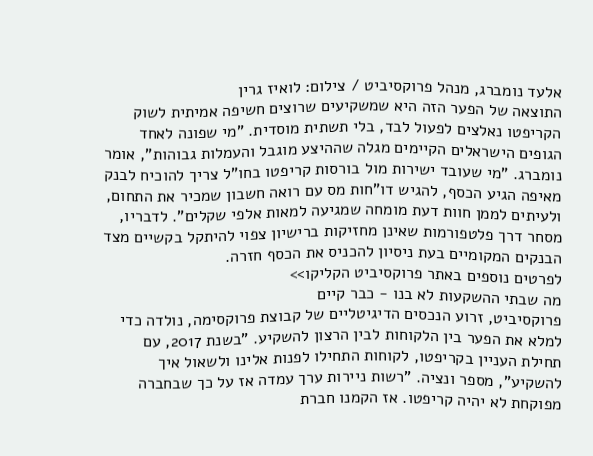אלעד נומברג, מנהל פרוקסיביט / צילום: לואיז גרין
התוצאה של הפער הזה היא שמשקיעים שרוצים חשיפה אמיתית לשוק הקריפטו נאלצים לפעול לבד, בלי תשתית מוסדית. "מי שפונה לאחד הגופים הישראלים הקיימים מגלה שההיצע מוגבל והעמלות גבוהות", אומר נומברג. "מי שעובד ישירות מול בורסות קריפטו בחו"ל צריך להוכיח לבנק מאיפה הגיע הכסף, להגיש דו"חות מס עם רואה חשבון שמכיר את התחום, ולעיתים לממן חוות דעת מומחה שמגיעה למאות אלפי שקלים". לדבריו, מסחר דרך פלטפורמות שאינן מחזיקות ברישיון צפוי להיתקל בקשיים מצד הבנקים המקומיים בעת ניסיון להכניס את הכסף חזרה.
לפרטים נוספים באתר פרוקסיביט הקליקו>>
מה שבתי ההשקעות לא בנו - כבר קיים
פרוקסיביט, זרוע הנכסים הדיגיטליים של קבוצת פרוקסימה, נולדה כדי למלא את הפער בין הלקוחות לבין הרצון להשקיע. "בשנת 2017, עם תחילת העניין בקריפטו, לקוחות התחילו לפנות אלינו ולשאול איך להשקיע", מספר ונציה. "רשות ניירות ערך עמדה אז על כך שבחברה מפוקחת לא יהיה קריפטו. אז הקמנו חברת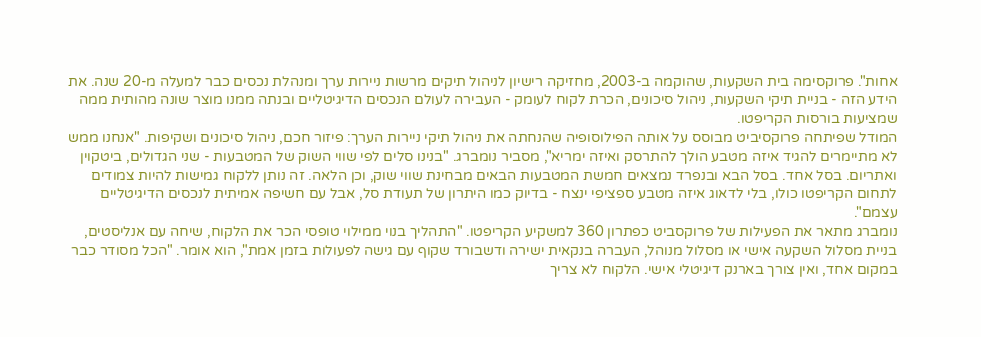אחות". פרוקסימה בית השקעות, שהוקמה ב-2003, מחזיקה רישיון לניהול תיקים מרשות ניירות ערך ומנהלת נכסים כבר למעלה מ-20 שנה. את הידע הזה - בניית תיקי השקעות, ניהול סיכונים, הכרת לקוח לעומק - העבירה לעולם הנכסים הדיגיטליים ובנתה ממנו מוצר שונה מהותית ממה שמציעות בורסות הקריפטו.
המודל שפיתחה פרוקסיביט מבוסס על אותה הפילוסופיה שהנחתה את ניהול תיקי ניירות הערך: פיזור חכם, ניהול סיכונים ושקיפות. "אנחנו ממש לא מתיימרים להגיד איזה מטבע הולך להתרסק ואיזה ימריא", מסביר נומברג. "בנינו סלים לפי שווי השוק של המטבעות - שני הגדולים, ביטקוין ואתריום. בסל אחד. בסל הבא ובנפרד נמצאים חמשת המטבעות הבאים מבחינת שווי שוק, וכן הלאה. זה נותן ללקוח גמישות להיות צמודים לתחום הקריפטו כולו, בלי לדאוג איזה מטבע ספציפי ינצח - בדיוק כמו היתרון של תעודת סל, אבל עם חשיפה אמיתית לנכסים הדיגיטליים עצמם".
נומברג מתאר את הפעילות של פרוקסביט כפתרון 360 למשקיע הקריפטו. "התהליך בנוי ממילוי טופסי הכר את הלקוח, שיחה עם אנליסטים, בניית מסלול השקעה אישי או מסלול מנוהל, העברה בנקאית ישירה ודשבורד שקוף עם גישה לפעולות בזמן אמת", הוא אומר. "הכל מסודר כבר במקום אחד, ואין צורך בארנק דיגיטלי אישי. הלקוח לא צריך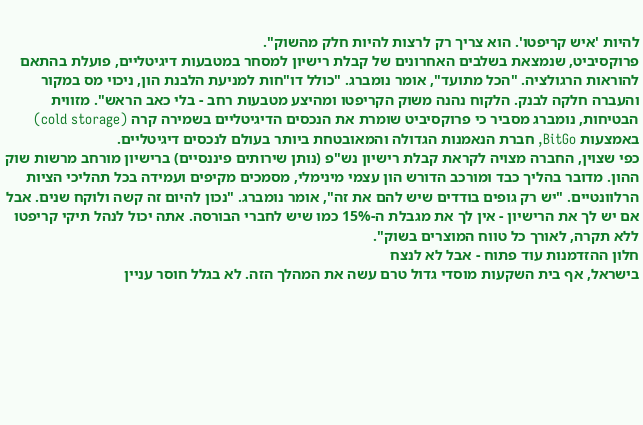להיות 'איש קריפטו'. הוא צריך רק לרצות להיות חלק מהשוק".
פרוקסיביט, שנמצאת בשלבים האחרונים של קבלת רישיון למסחר במטבעות דיגיטליים, פועלת בהתאם להוראות הרגולציה. "הכל מתועד", אומר נומברג. "כולל דו"חות למניעת הלבנת הון, ניכוי מס במקור והעברה חלקה לבנק. הלקוח נהנה משוק הקריפטו ומהיצע מטבעות רחב - בלי כאב הראש". מזווית הבטיחות, נומברג מסביר כי פרוקסיביט שומרת את הנכסים הדיגיטליים בשמירה קרה (cold storage) באמצעות BitGo, חברת הנאמנות הגדולה והמאובטחת ביותר בעולם לנכסים דיגיטליים.
כפי שצוין, החברה מצויה לקראת קבלת רישיון נש"פ (נותן שירותים פיננסיים) ברישיון מורחב מרשות שוק ההון. מדובר בהליך כבד ומורכב הדורש הון עצמי מינימלי, מסמכים מקיפים ועמידה בכל תהליכי הציות הרלוונטיים. "יש רק גופים בודדים שיש להם את זה", אומר נומברג. "נכון להיום זה קשה ולוקח שנים. אבל אם יש לך את הרישיון - אין לך את מגבלת ה-15% כמו שיש לחברי הבורסה. אתה יכול לנהל תיקי קריפטו ללא תקרה, לאורך כל טווח המוצרים בשוק".
חלון ההזדמנות עוד פתוח - אבל לא לנצח
בישראל, אף בית השקעות מוסדי גדול טרם עשה את המהלך הזה. לא בגלל חוסר עניין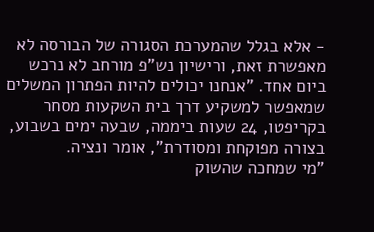- אלא בגלל שהמערכת הסגורה של הבורסה לא מאפשרת זאת, ורישיון נש"פ מורחב לא נרכש ביום אחד. "אנחנו יכולים להיות הפתרון המשלים שמאפשר למשקיע דרך בית השקעות מסחר בקריפטו, 24 שעות ביממה, שבעה ימים בשבוע, בצורה מפוקחת ומסודרת", אומר ונציה.
"מי שמחכה שהשוק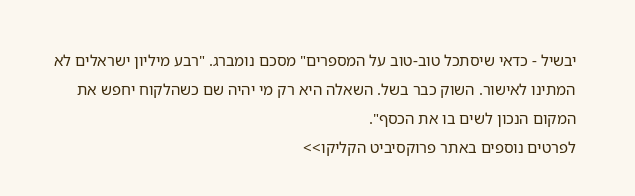יבשיל - כדאי שיסתכל טוב-טוב על המספרים" מסכם נומברג. "רבע מיליון ישראלים לא המתינו לאישור. השוק כבר בשל. השאלה היא רק מי יהיה שם כשהלקוח יחפש את המקום הנכון לשים בו את הכסף".
לפרטים נוספים באתר פרוקסיביט הקליקו>>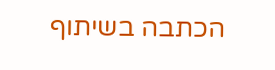הכתבה בשיתוף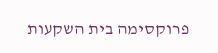פרוקסימה בית השקעות